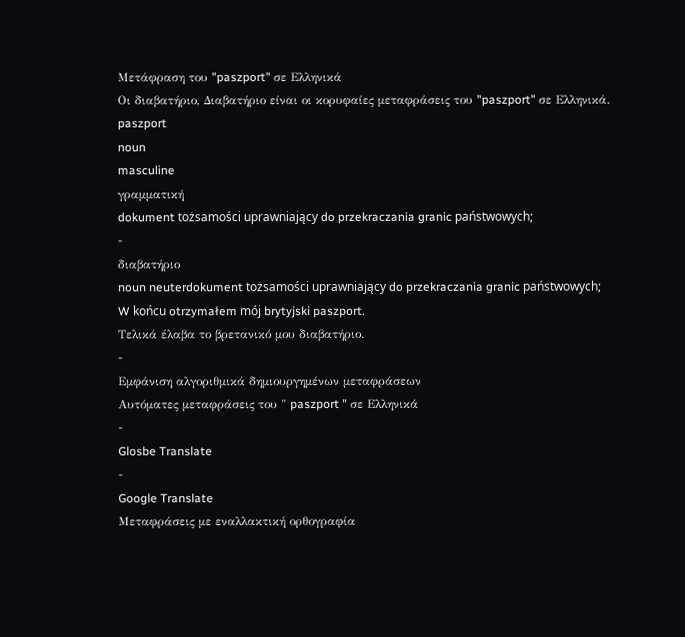Μετάφραση του "paszport" σε Ελληνικά
Οι διαβατήριο, Διαβατήριο είναι οι κορυφαίες μεταφράσεις του "paszport" σε Ελληνικά.
paszport
noun
masculine
γραμματική
dokument tożsamości uprawniający do przekraczania granic państwowych;
-
διαβατήριο
noun neuterdokument tożsamości uprawniający do przekraczania granic państwowych;
W końcu otrzymałem mój brytyjski paszport.
Τελικά έλαβα το βρετανικό μου διαβατήριο.
-
Εμφάνιση αλγοριθμικά δημιουργημένων μεταφράσεων
Αυτόματες μεταφράσεις του " paszport " σε Ελληνικά
-
Glosbe Translate
-
Google Translate
Μεταφράσεις με εναλλακτική ορθογραφία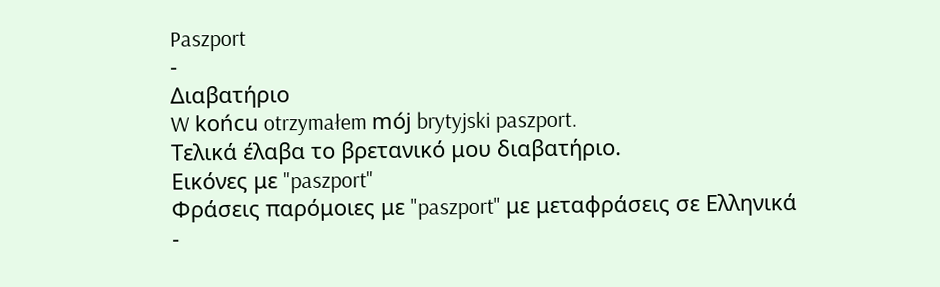Paszport
-
Διαβατήριο
W końcu otrzymałem mój brytyjski paszport.
Τελικά έλαβα το βρετανικό μου διαβατήριο.
Εικόνες με "paszport"
Φράσεις παρόμοιες με "paszport" με μεταφράσεις σε Ελληνικά
-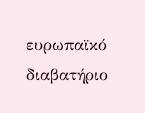ευρωπαϊκό διαβατήριο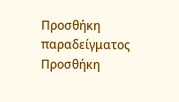Προσθήκη παραδείγματος
Προσθήκη